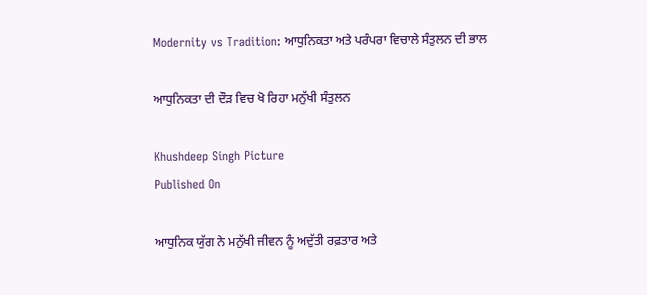Modernity vs Tradition: ਆਧੁਨਿਕਤਾ ਅਤੇ ਪਰੰਪਰਾ ਵਿਚਾਲੇ ਸੰਤੁਲਨ ਦੀ ਭਾਲ

ਆਧੁਨਿਕਤਾ ਦੀ ਦੌੜ ਵਿਚ ਖੋ ਰਿਹਾ ਮਨੁੱਖੀ ਸੰਤੁਲਨ

Khushdeep Singh Picture
Published On

ਆਧੁਨਿਕ ਯੁੱਗ ਨੇ ਮਨੁੱਖੀ ਜੀਵਨ ਨੂੰ ਅਦੁੱਤੀ ਰਫ਼ਤਾਰ ਅਤੇ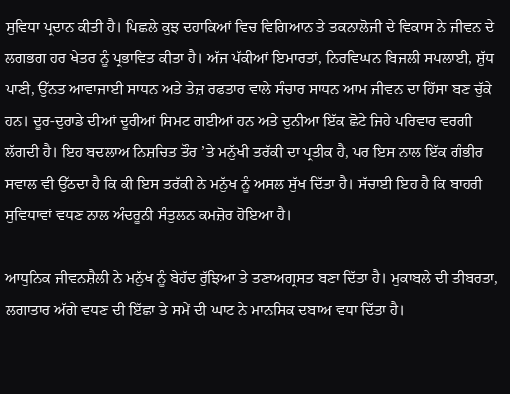ਸੁਵਿਧਾ ਪ੍ਰਦਾਨ ਕੀਤੀ ਹੈ। ਪਿਛਲੇ ਕੁਝ ਦਹਾਕਿਆਂ ਵਿਚ ਵਿਗਿਆਨ ਤੇ ਤਕਨਾਲੋਜੀ ਦੇ ਵਿਕਾਸ ਨੇ ਜੀਵਨ ਦੇ ਲਗਭਗ ਹਰ ਖੇਤਰ ਨੂੰ ਪ੍ਰਭਾਵਿਤ ਕੀਤਾ ਹੈ। ਅੱਜ ਪੱਕੀਆਂ ਇਮਾਰਤਾਂ, ਨਿਰਵਿਘਨ ਬਿਜਲੀ ਸਪਲਾਈ, ਸ਼ੁੱਧ ਪਾਣੀ, ਉੱਨਤ ਆਵਾਜਾਈ ਸਾਧਨ ਅਤੇ ਤੇਜ਼ ਰਫਤਾਰ ਵਾਲੇ ਸੰਚਾਰ ਸਾਧਨ ਆਮ ਜੀਵਨ ਦਾ ਹਿੱਸਾ ਬਣ ਚੁੱਕੇ ਹਨ। ਦੂਰ-ਦੁਰਾਡੇ ਦੀਆਂ ਦੂਰੀਆਂ ਸਿਮਟ ਗਈਆਂ ਹਨ ਅਤੇ ਦੁਨੀਆ ਇੱਕ ਛੋਟੇ ਜਿਹੇ ਪਰਿਵਾਰ ਵਰਗੀ ਲੱਗਦੀ ਹੈ। ਇਹ ਬਦਲਾਅ ਨਿਸ਼ਚਿਤ ਤੌਰ ’ਤੇ ਮਨੁੱਖੀ ਤਰੱਕੀ ਦਾ ਪ੍ਰਤੀਕ ਹੈ, ਪਰ ਇਸ ਨਾਲ ਇੱਕ ਗੰਭੀਰ ਸਵਾਲ ਵੀ ਉੱਠਦਾ ਹੈ ਕਿ ਕੀ ਇਸ ਤਰੱਕੀ ਨੇ ਮਨੁੱਖ ਨੂੰ ਅਸਲ ਸੁੱਖ ਦਿੱਤਾ ਹੈ। ਸੱਚਾਈ ਇਹ ਹੈ ਕਿ ਬਾਹਰੀ ਸੁਵਿਧਾਵਾਂ ਵਧਣ ਨਾਲ ਅੰਦਰੂਨੀ ਸੰਤੁਲਨ ਕਮਜ਼ੋਰ ਹੋਇਆ ਹੈ।

ਆਧੁਨਿਕ ਜੀਵਨਸ਼ੈਲੀ ਨੇ ਮਨੁੱਖ ਨੂੰ ਬੇਹੱਦ ਰੁੱਝਿਆ ਤੇ ਤਣਾਅਗ੍ਰਸਤ ਬਣਾ ਦਿੱਤਾ ਹੈ। ਮੁਕਾਬਲੇ ਦੀ ਤੀਬਰਤਾ, ਲਗਾਤਾਰ ਅੱਗੇ ਵਧਣ ਦੀ ਇੱਛਾ ਤੇ ਸਮੇਂ ਦੀ ਘਾਟ ਨੇ ਮਾਨਸਿਕ ਦਬਾਅ ਵਧਾ ਦਿੱਤਾ ਹੈ।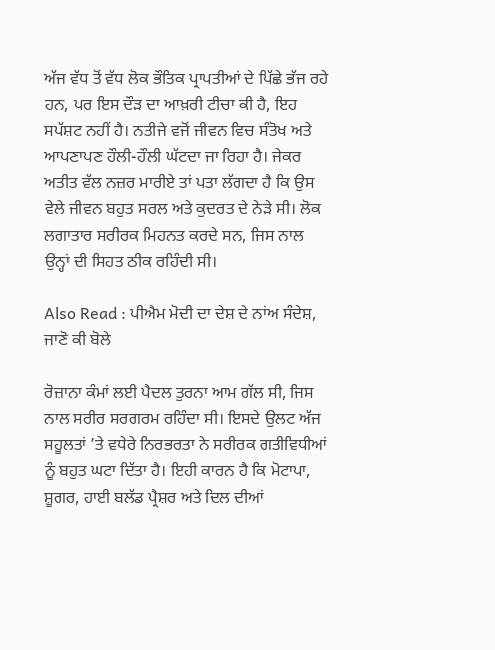ਅੱਜ ਵੱਧ ਤੋਂ ਵੱਧ ਲੋਕ ਭੌਤਿਕ ਪ੍ਰਾਪਤੀਆਂ ਦੇ ਪਿੱਛੇ ਭੱਜ ਰਹੇ ਹਨ, ਪਰ ਇਸ ਦੌੜ ਦਾ ਆਖ਼ਰੀ ਟੀਚਾ ਕੀ ਹੈ, ਇਹ ਸਪੱਸ਼ਟ ਨਹੀਂ ਹੈ। ਨਤੀਜੇ ਵਜੋਂ ਜੀਵਨ ਵਿਚ ਸੰਤੋਖ ਅਤੇ ਆਪਣਾਪਣ ਹੌਲੀ-ਹੌਲੀ ਘੱਟਦਾ ਜਾ ਰਿਹਾ ਹੈ। ਜੇਕਰ ਅਤੀਤ ਵੱਲ ਨਜ਼ਰ ਮਾਰੀਏ ਤਾਂ ਪਤਾ ਲੱਗਦਾ ਹੈ ਕਿ ਉਸ ਵੇਲੇ ਜੀਵਨ ਬਹੁਤ ਸਰਲ ਅਤੇ ਕੁਦਰਤ ਦੇ ਨੇੜੇ ਸੀ। ਲੋਕ ਲਗਾਤਾਰ ਸਰੀਰਕ ਮਿਹਨਤ ਕਰਦੇ ਸਨ, ਜਿਸ ਨਾਲ ਉਨ੍ਹਾਂ ਦੀ ਸਿਹਤ ਠੀਕ ਰਹਿੰਦੀ ਸੀ।

Also Read : ਪੀਐਮ ਮੋਦੀ ਦਾ ਦੇਸ਼ ਦੇ ਨਾਂਅ ਸੰਦੇਸ਼, ਜਾਣੋ ਕੀ ਬੋਲੇ

ਰੋਜ਼ਾਨਾ ਕੰਮਾਂ ਲਈ ਪੈਦਲ ਤੁਰਨਾ ਆਮ ਗੱਲ ਸੀ, ਜਿਸ ਨਾਲ ਸਰੀਰ ਸਰਗਰਮ ਰਹਿੰਦਾ ਸੀ। ਇਸਦੇ ਉਲਟ ਅੱਜ ਸਹੂਲਤਾਂ ’ਤੇ ਵਧੇਰੇ ਨਿਰਭਰਤਾ ਨੇ ਸਰੀਰਕ ਗਤੀਵਿਧੀਆਂ ਨੂੰ ਬਹੁਤ ਘਟਾ ਦਿੱਤਾ ਹੈ। ਇਹੀ ਕਾਰਨ ਹੈ ਕਿ ਮੋਟਾਪਾ, ਸ਼ੂਗਰ, ਹਾਈ ਬਲੱਡ ਪ੍ਰੈਸ਼ਰ ਅਤੇ ਦਿਲ ਦੀਆਂ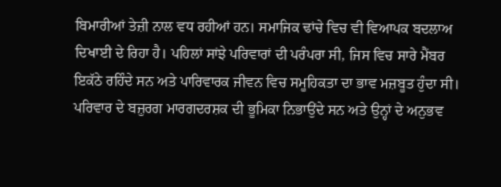ਬਿਮਾਰੀਆਂ ਤੇਜ਼ੀ ਨਾਲ ਵਧ ਰਹੀਆਂ ਹਨ। ਸਮਾਜਿਕ ਢਾਂਚੇ ਵਿਚ ਵੀ ਵਿਆਪਕ ਬਦਲਾਅ ਦਿਖਾਈ ਦੇ ਰਿਹਾ ਹੈ। ਪਹਿਲਾਂ ਸਾਂਝੇ ਪਰਿਵਾਰਾਂ ਦੀ ਪਰੰਪਰਾ ਸੀ, ਜਿਸ ਵਿਚ ਸਾਰੇ ਮੈਂਬਰ ਇਕੱਠੇ ਰਹਿੰਦੇ ਸਨ ਅਤੇ ਪਾਰਿਵਾਰਕ ਜੀਵਨ ਵਿਚ ਸਮੂਹਿਕਤਾ ਦਾ ਭਾਵ ਮਜ਼ਬੂਤ ਹੁੰਦਾ ਸੀ। ਪਰਿਵਾਰ ਦੇ ਬਜ਼ੁਰਗ ਮਾਰਗਦਰਸ਼ਕ ਦੀ ਭੂਮਿਕਾ ਨਿਭਾਉਂਦੇ ਸਨ ਅਤੇ ਉਨ੍ਹਾਂ ਦੇ ਅਨੁਭਵ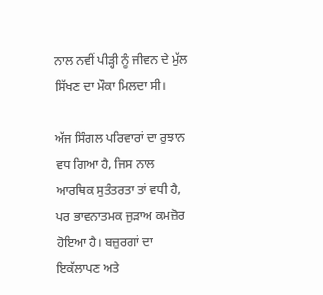ਨਾਲ ਨਵੀਂ ਪੀੜ੍ਹੀ ਨੂੰ ਜੀਵਨ ਦੇ ਮੁੱਲ ਸਿੱਖਣ ਦਾ ਮੌਕਾ ਮਿਲਦਾ ਸੀ।

ਅੱਜ ਸਿੰਗਲ ਪਰਿਵਾਰਾਂ ਦਾ ਰੁਝਾਨ ਵਧ ਗਿਆ ਹੈ, ਜਿਸ ਨਾਲ ਆਰਥਿਕ ਸੁਤੰਤਰਤਾ ਤਾਂ ਵਧੀ ਹੈ, ਪਰ ਭਾਵਨਾਤਮਕ ਜੁੜਾਅ ਕਮਜ਼ੋਰ ਹੋਇਆ ਹੈ। ਬਜ਼ੁਰਗਾਂ ਦਾ ਇਕੱਲਾਪਣ ਅਤੇ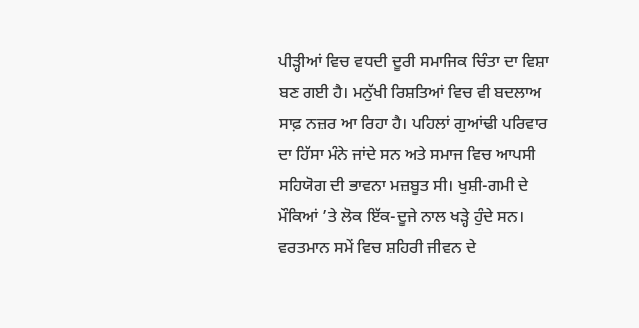ਪੀੜ੍ਹੀਆਂ ਵਿਚ ਵਧਦੀ ਦੂਰੀ ਸਮਾਜਿਕ ਚਿੰਤਾ ਦਾ ਵਿਸ਼ਾ ਬਣ ਗਈ ਹੈ। ਮਨੁੱਖੀ ਰਿਸ਼ਤਿਆਂ ਵਿਚ ਵੀ ਬਦਲਾਅ ਸਾਫ਼ ਨਜ਼ਰ ਆ ਰਿਹਾ ਹੈ। ਪਹਿਲਾਂ ਗੁਆਂਢੀ ਪਰਿਵਾਰ ਦਾ ਹਿੱਸਾ ਮੰਨੇ ਜਾਂਦੇ ਸਨ ਅਤੇ ਸਮਾਜ ਵਿਚ ਆਪਸੀ ਸਹਿਯੋਗ ਦੀ ਭਾਵਨਾ ਮਜ਼ਬੂਤ ਸੀ। ਖੁਸ਼ੀ-ਗਮੀ ਦੇ ਮੌਕਿਆਂ ’ਤੇ ਲੋਕ ਇੱਕ-ਦੂਜੇ ਨਾਲ ਖੜ੍ਹੇ ਹੁੰਦੇ ਸਨ। ਵਰਤਮਾਨ ਸਮੇਂ ਵਿਚ ਸ਼ਹਿਰੀ ਜੀਵਨ ਦੇ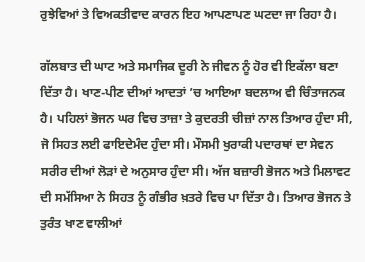ਰੁਝੇਵਿਆਂ ਤੇ ਵਿਅਕਤੀਵਾਦ ਕਾਰਨ ਇਹ ਆਪਣਾਪਣ ਘਟਦਾ ਜਾ ਰਿਹਾ ਹੈ।

ਗੱਲਬਾਤ ਦੀ ਘਾਟ ਅਤੇ ਸਮਾਜਿਕ ਦੂਰੀ ਨੇ ਜੀਵਨ ਨੂੰ ਹੋਰ ਵੀ ਇਕੱਲਾ ਬਣਾ ਦਿੱਤਾ ਹੈ। ਖਾਣ-ਪੀਣ ਦੀਆਂ ਆਦਤਾਂ ’ਚ ਆਇਆ ਬਦਲਾਅ ਵੀ ਚਿੰਤਾਜਨਕ ਹੈ। ਪਹਿਲਾਂ ਭੋਜਨ ਘਰ ਵਿਚ ਤਾਜ਼ਾ ਤੇ ਕੁਦਰਤੀ ਚੀਜ਼ਾਂ ਨਾਲ ਤਿਆਰ ਹੁੰਦਾ ਸੀ, ਜੋ ਸਿਹਤ ਲਈ ਫਾਇਦੇਮੰਦ ਹੁੰਦਾ ਸੀ। ਮੌਸਮੀ ਖੁਰਾਕੀ ਪਦਾਰਥਾਂ ਦਾ ਸੇਵਨ ਸਰੀਰ ਦੀਆਂ ਲੋੜਾਂ ਦੇ ਅਨੁਸਾਰ ਹੁੰਦਾ ਸੀ। ਅੱਜ ਬਜ਼ਾਰੀ ਭੋਜਨ ਅਤੇ ਮਿਲਾਵਟ ਦੀ ਸਮੱਸਿਆ ਨੇ ਸਿਹਤ ਨੂੰ ਗੰਭੀਰ ਖ਼ਤਰੇ ਵਿਚ ਪਾ ਦਿੱਤਾ ਹੈ। ਤਿਆਰ ਭੋਜਨ ਤੇ ਤੁਰੰਤ ਖਾਣ ਵਾਲੀਆਂ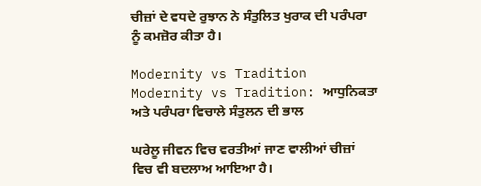ਚੀਜ਼ਾਂ ਦੇ ਵਧਦੇ ਰੁਝਾਨ ਨੇ ਸੰਤੁਲਿਤ ਖੁਰਾਕ ਦੀ ਪਰੰਪਰਾ ਨੂੰ ਕਮਜ਼ੋਰ ਕੀਤਾ ਹੈ।

Modernity vs Tradition
Modernity vs Tradition: ਆਧੁਨਿਕਤਾ ਅਤੇ ਪਰੰਪਰਾ ਵਿਚਾਲੇ ਸੰਤੁਲਨ ਦੀ ਭਾਲ

ਘਰੇਲੂ ਜੀਵਨ ਵਿਚ ਵਰਤੀਆਂ ਜਾਣ ਵਾਲੀਆਂ ਚੀਜ਼ਾਂ ਵਿਚ ਵੀ ਬਦਲਾਅ ਆਇਆ ਹੈ।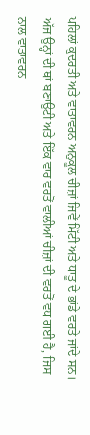ਪਹਿਲਾਂ ਕੁਦਰਤੀ ਅਤੇ ਵਾਤਾਵਰਨ ਅਨੁਕੂਲ ਚੀਜ਼ਾਂ ਜਿਵੇਂ ਮਿੱਟੀ ਅਤੇ ਧਾਤੂ ਦੇ ਭਾਂਡੇ ਵਰਤੇ ਜਾਂਦੇ ਸਨ। ਅੱਜ ਉਨ੍ਹਾਂ ਦੀ ਥਾਂ ਬਣਾਉਟੀ ਅਤੇ ਇੱਕ ਵਾਰ ਵਰਤੋਂ ਵਾਲੀਆਂ ਚੀਜ਼ਾਂ ਦੀ ਵਰਤੋਂ ਵਧ ਗਈ ਹੈ, ਜਿਸ ਨਾਲ ਵਾਤਾਵਰਨ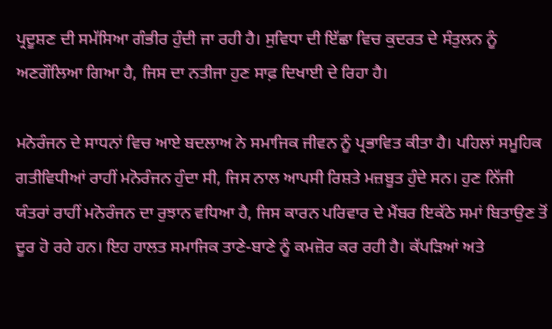ਪ੍ਰਦੂਸ਼ਣ ਦੀ ਸਮੱਸਿਆ ਗੰਭੀਰ ਹੁੰਦੀ ਜਾ ਰਹੀ ਹੈ। ਸੁਵਿਧਾ ਦੀ ਇੱਛਾ ਵਿਚ ਕੁਦਰਤ ਦੇ ਸੰਤੁਲਨ ਨੂੰ ਅਣਗੌਲਿਆ ਗਿਆ ਹੈ, ਜਿਸ ਦਾ ਨਤੀਜਾ ਹੁਣ ਸਾਫ਼ ਦਿਖਾਈ ਦੇ ਰਿਹਾ ਹੈ।

ਮਨੋਰੰਜਨ ਦੇ ਸਾਧਨਾਂ ਵਿਚ ਆਏ ਬਦਲਾਅ ਨੇ ਸਮਾਜਿਕ ਜੀਵਨ ਨੂੰ ਪ੍ਰਭਾਵਿਤ ਕੀਤਾ ਹੈ। ਪਹਿਲਾਂ ਸਮੂਹਿਕ ਗਤੀਵਿਧੀਆਂ ਰਾਹੀਂ ਮਨੋਰੰਜਨ ਹੁੰਦਾ ਸੀ, ਜਿਸ ਨਾਲ ਆਪਸੀ ਰਿਸ਼ਤੇ ਮਜ਼ਬੂਤ ਹੁੰਦੇ ਸਨ। ਹੁਣ ਨਿੱਜੀ ਯੰਤਰਾਂ ਰਾਹੀਂ ਮਨੋਰੰਜਨ ਦਾ ਰੁਝਾਨ ਵਧਿਆ ਹੈ, ਜਿਸ ਕਾਰਨ ਪਰਿਵਾਰ ਦੇ ਮੈਂਬਰ ਇਕੱਠੇ ਸਮਾਂ ਬਿਤਾਉਣ ਤੋਂ ਦੂਰ ਹੋ ਰਹੇ ਹਨ। ਇਹ ਹਾਲਤ ਸਮਾਜਿਕ ਤਾਣੇ-ਬਾਣੇ ਨੂੰ ਕਮਜ਼ੋਰ ਕਰ ਰਹੀ ਹੈ। ਕੱਪੜਿਆਂ ਅਤੇ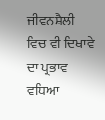ਜੀਵਨਸ਼ੈਲੀ ਵਿਚ ਵੀ ਦਿਖਾਵੇ ਦਾ ਪ੍ਰਭਾਵ ਵਧਿਆ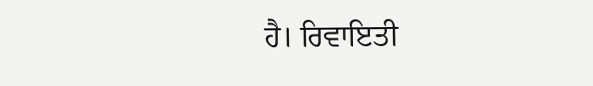ਹੈ। ਰਿਵਾਇਤੀ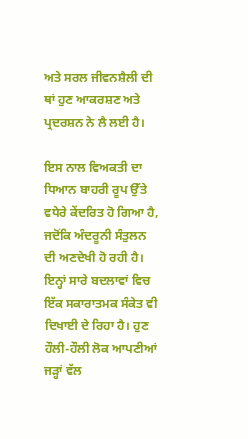ਅਤੇ ਸਰਲ ਜੀਵਨਸ਼ੈਲੀ ਦੀ ਥਾਂ ਹੁਣ ਆਕਰਸ਼ਣ ਅਤੇ ਪ੍ਰਦਰਸ਼ਨ ਨੇ ਲੈ ਲਈ ਹੈ।

ਇਸ ਨਾਲ ਵਿਅਕਤੀ ਦਾ ਧਿਆਨ ਬਾਹਰੀ ਰੂਪ ਉੱਤੇ ਵਧੇਰੇ ਕੇਂਦਰਿਤ ਹੋ ਗਿਆ ਹੈ, ਜਦੋਂਕਿ ਅੰਦਰੂਨੀ ਸੰਤੁਲਨ ਦੀ ਅਣਦੇਖੀ ਹੋ ਰਹੀ ਹੈ। ਇਨ੍ਹਾਂ ਸਾਰੇ ਬਦਲਾਵਾਂ ਵਿਚ ਇੱਕ ਸਕਾਰਾਤਮਕ ਸੰਕੇਤ ਵੀ ਦਿਖਾਈ ਦੇ ਰਿਹਾ ਹੈ। ਹੁਣ ਹੌਲੀ-ਹੌਲੀ ਲੋਕ ਆਪਣੀਆਂ ਜੜ੍ਹਾਂ ਵੱਲ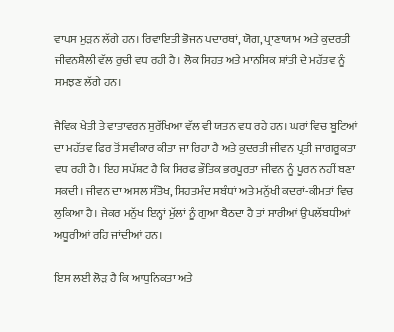ਵਾਪਸ ਮੁੜਨ ਲੱਗੇ ਹਨ। ਰਿਵਾਇਤੀ ਭੋਜਨ ਪਦਾਰਥਾਂ, ਯੋਗ, ਪ੍ਰਾਣਾਯਾਮ ਅਤੇ ਕੁਦਰਤੀ ਜੀਵਨਸ਼ੈਲੀ ਵੱਲ ਰੁਚੀ ਵਧ ਰਹੀ ਹੈ। ਲੋਕ ਸਿਹਤ ਅਤੇ ਮਾਨਸਿਕ ਸ਼ਾਂਤੀ ਦੇ ਮਹੱਤਵ ਨੂੰ ਸਮਝਣ ਲੱਗੇ ਹਨ।

ਜੈਵਿਕ ਖੇਤੀ ਤੇ ਵਾਤਾਵਰਨ ਸੁਰੱਖਿਆ ਵੱਲ ਵੀ ਯਤਨ ਵਧ ਰਹੇ ਹਨ। ਘਰਾਂ ਵਿਚ ਬੂਟਿਆਂ ਦਾ ਮਹੱਤਵ ਫਿਰ ਤੋਂ ਸਵੀਕਾਰ ਕੀਤਾ ਜਾ ਰਿਹਾ ਹੈ ਅਤੇ ਕੁਦਰਤੀ ਜੀਵਨ ਪ੍ਰਤੀ ਜਾਗਰੂਕਤਾ ਵਧ ਰਹੀ ਹੈ। ਇਹ ਸਪੱਸ਼ਟ ਹੈ ਕਿ ਸਿਰਫ ਭੌਤਿਕ ਭਰਪੂਰਤਾ ਜੀਵਨ ਨੂੰ ਪੂਰਨ ਨਹੀਂ ਬਣਾ ਸਕਦੀ। ਜੀਵਨ ਦਾ ਅਸਲ ਸੰਤੋਖ, ਸਿਹਤਮੰਦ ਸਬੰਧਾਂ ਅਤੇ ਮਨੁੱਖੀ ਕਦਰਾਂ-ਕੀਮਤਾਂ ਵਿਚ ਲੁਕਿਆ ਹੈ। ਜੇਕਰ ਮਨੁੱਖ ਇਨ੍ਹਾਂ ਮੁੱਲਾਂ ਨੂੰ ਗੁਆ ਬੈਠਦਾ ਹੈ ਤਾਂ ਸਾਰੀਆਂ ਉਪਲੱਬਧੀਆਂ ਅਧੂਰੀਆਂ ਰਹਿ ਜਾਂਦੀਆਂ ਹਨ।

ਇਸ ਲਈ ਲੋੜ ਹੈ ਕਿ ਆਧੁਨਿਕਤਾ ਅਤੇ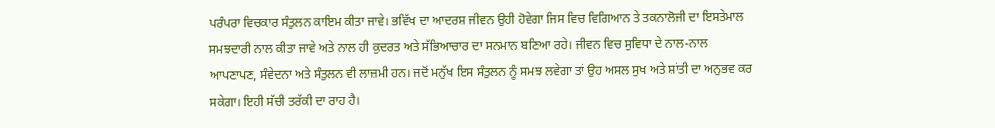ਪਰੰਪਰਾ ਵਿਚਕਾਰ ਸੰਤੁਲਨ ਕਾਇਮ ਕੀਤਾ ਜਾਵੇ। ਭਵਿੱਖ ਦਾ ਆਦਰਸ਼ ਜੀਵਨ ਉਹੀ ਹੋਵੇਗਾ ਜਿਸ ਵਿਚ ਵਿਗਿਆਨ ਤੇ ਤਕਨਾਲੋਜੀ ਦਾ ਇਸਤੇਮਾਲ ਸਮਝਦਾਰੀ ਨਾਲ ਕੀਤਾ ਜਾਵੇ ਅਤੇ ਨਾਲ ਹੀ ਕੁਦਰਤ ਅਤੇ ਸੱਭਿਆਚਾਰ ਦਾ ਸਨਮਾਨ ਬਣਿਆ ਰਹੇ। ਜੀਵਨ ਵਿਚ ਸੁਵਿਧਾ ਦੇ ਨਾਲ-ਨਾਲ ਆਪਣਾਪਣ, ਸੰਵੇਦਨਾ ਅਤੇ ਸੰਤੁਲਨ ਵੀ ਲਾਜ਼ਮੀ ਹਨ। ਜਦੋਂ ਮਨੁੱਖ ਇਸ ਸੰਤੁਲਨ ਨੂੰ ਸਮਝ ਲਵੇਗਾ ਤਾਂ ਉਹ ਅਸਲ ਸੁਖ ਅਤੇ ਸ਼ਾਂਤੀ ਦਾ ਅਨੁਭਵ ਕਰ ਸਕੇਗਾ। ਇਹੀ ਸੱਚੀ ਤਰੱਕੀ ਦਾ ਰਾਹ ਹੈ।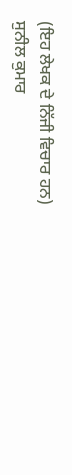(ਇਹ ਲੇਖਕ ਦੇ ਨਿੱਜੀ ਵਿਚਾਰ ਹਨ)
ਸੁਨੀਲ ਕੁਮਾਰ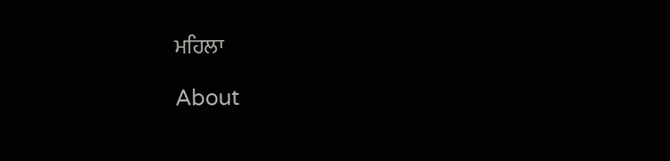ਮਹਿਲਾ

About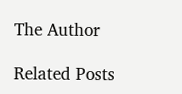The Author

Related Posts